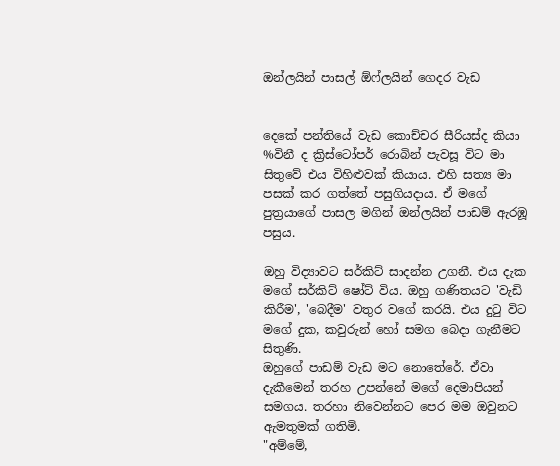ඔන්ලයින් පාසල් ඕෆ්ලයින් ගෙදර වැඩ


දෙකේ පන්තියේ වැඩ කොච්චර සීරියස්ද කියා %විනී ද ක්‍රිස්ටෝපර් රොබින් පැවසූ විට මා සිතුවේ එය විහිළුවක් කියාය. එහි සත්‍ය මා පසක් කර ගත්තේ පසුගියදාය. ඒ මගේ පුත්‍රයාගේ පාසල මගින් ඔන්ලයින් පාඩම් ඇරඹූ පසුය.

ඔහු විද්‍යාවට සර්කිට් සාදන්න උගනී. එය දැක මගේ සර්කිට් ෂෝට් විය. ඔහු ගණිතයට 'වැඩි කිරීම', 'බෙදීම' වතුර වගේ කරයි. එය දුටු විට මගේ දුක, කවුරුන් හෝ සමග බෙදා ගැනීමට සිතුණි.
ඔහුගේ පාඩම් වැඩ මට නොතේරේ. ඒවා දැකීමෙන් තරහ උපන්නේ මගේ දෙමාපියන් සමගය. තරහා නිවෙන්නට පෙර මම ඔවුනට ඇමතුමක් ගතිමි.
"අම්මේ,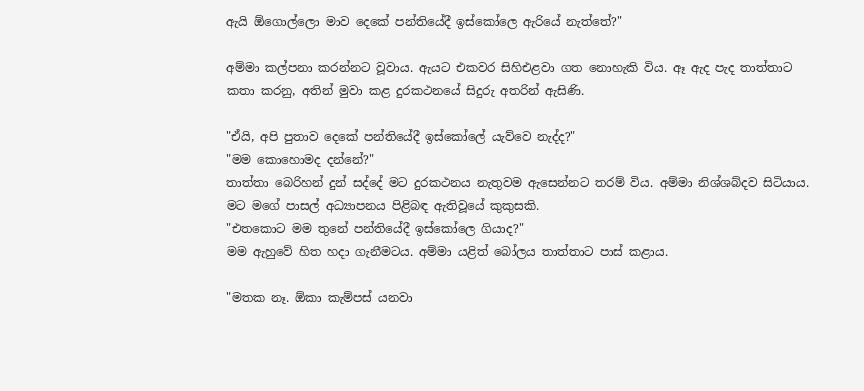ඇයි ඕගොල්ලො මාව දෙකේ පන්තියේදී ඉස්කෝලෙ ඇරියේ නැත්තේ?"

අම්මා කල්පනා කරන්නට වූවාය. ඇයට එකවර සිහිඑළවා ගත නොහැකි විය. ඈ ඇද පැද තාත්තාට කතා කරනු, අතින් මුවා කළ දුරකථනයේ සිදුරු අතරින් ඇසිණි.

"ඒයි, අපි පුතාව දෙකේ පන්තියේදී ඉස්කෝලේ යැව්වෙ නැද්ද?"
"මම කොහොමද දන්නේ?"
තාත්තා බෙරිහන් දුන් සද්දේ මට දුරකථනය නැතුවම ඇසෙන්නට තරම් විය. අම්මා නිශ්ශබ්දව සිටියාය. මට මගේ පාසල් අධ්‍යාපනය පිළිබඳ ඇතිවූයේ කුකුසකි.
"එතකොට මම තුනේ පන්තියේදී ඉස්කෝලෙ ගියාද?"
මම ඇහුවේ හිත හදා ගැනීමටය. අම්මා යළිත් බෝලය තාත්තාට පාස් කළාය.

"මතක නෑ. ඕකා කැම්පස් යනවා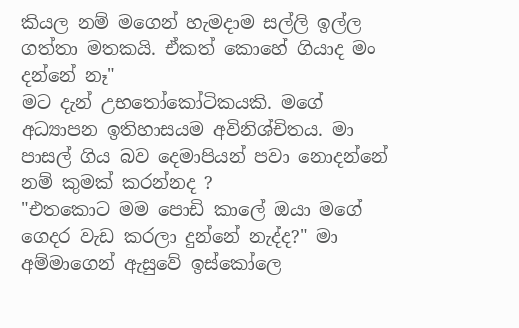කියල නම් මගෙන් හැමදාම සල්ලි ඉල්ල ගත්තා මතකයි. ඒකත් කොහේ ගියාද මං දන්නේ නෑ"
මට දැන් උභතෝකෝටිකයකි. මගේ අධ්‍යාපන ඉතිහාසයම අවිනිශ්චිතය. මා පාසල් ගිය බව දෙමාපියන් පවා නොදන්නේ නම් කුමක් කරන්නද ?
"එතකොට මම පොඩි කාලේ ඔයා මගේ ගෙදර වැඩ කරලා දුන්නේ නැද්ද?" මා අම්මාගෙන් ඇසුවේ ඉස්කෝලෙ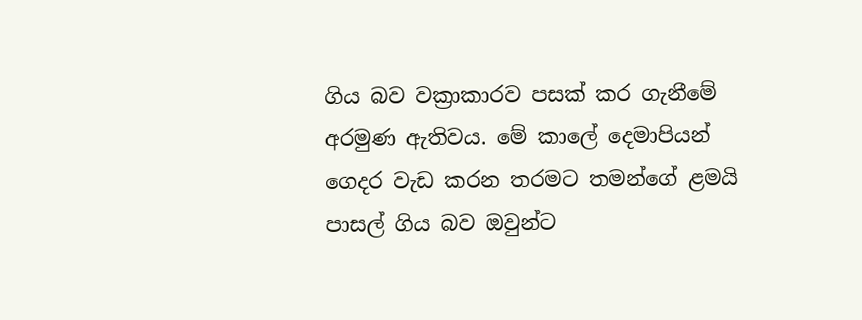ගිය බව වක්‍රාකාරව පසක් කර ගැනීමේ අරමුණ ඇතිවය. මේ කාලේ දෙමාපියන් ගෙදර වැඩ කරන තරමට තමන්ගේ ළමයි පාසල් ගිය බව ඔවුන්ට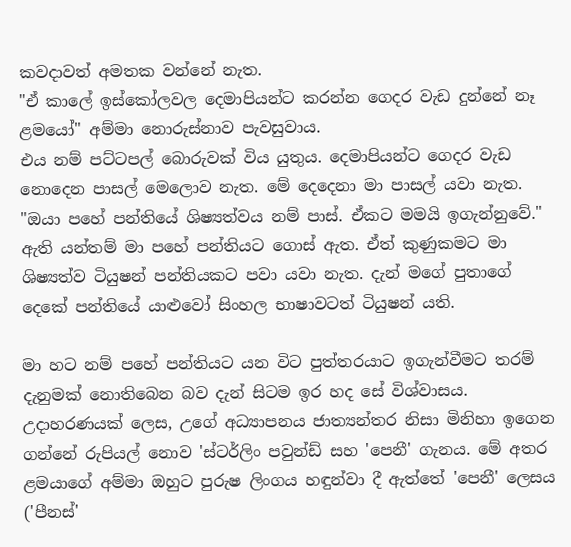කවදාවත් අමතක වන්නේ නැත.
"ඒ කාලේ ඉස්කෝලවල දෙමාපියන්ට කරන්න ගෙදර වැඩ දුන්නේ නෑ ළමයෝ" අම්මා නොරුස්නාව පැවසුවාය.
එය නම් පට්ටපල් බොරුවක් විය යුතුය. දෙමාපියන්ට ගෙදර වැඩ නොදෙන පාසල් මෙලොව නැත. මේ දෙදෙනා මා පාසල් යවා නැත.
"ඔයා පහේ පන්තියේ ශිෂ්‍යත්වය නම් පාස්. ඒකට මමයි ඉගැන්නුවේ." ඇති යන්තම් මා පහේ පන්තියට ගොස් ඇත. ඒත් කුණුකමට මා ශිෂ්‍යත්ව ටියුෂන් පන්තියකට පවා යවා නැත. දැන් මගේ පුතාගේ දෙකේ පන්තියේ යාළුවෝ සිංහල භාෂාවටත් ටියුෂන් යති.

මා හට නම් පහේ පන්තියට යන විට පුත්තරයාට ඉගැන්වීමට තරම් දැනුමක් නොතිබෙන බව දැන් සිටම ඉර හද සේ විශ්වාසය.
උදාහරණයක් ලෙස, උගේ අධ්‍යාපනය ජාත්‍යන්තර නිසා මිනිහා ඉගෙන ගන්නේ රුපියල් නොව 'ස්ටර්ලිං පවුන්ඩ් සහ 'පෙනී' ගැනය. මේ අතර ළමයාගේ අම්මා ඔහුට පුරුෂ ලිංගය හඳුන්වා දී ඇත්තේ 'පෙනී' ලෙසය ('පීනස්'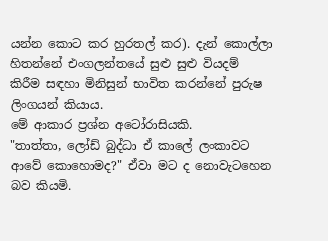යන්න කොට කර හුරතල් කර). දැන් කොල්ලා හිතන්නේ එංගලන්තයේ සුළු සුළු වියදම් කිරීම සඳහා මිනිසුන් භාවිත කරන්නේ පුරුෂ ලිංගයන් කියාය.
මේ ආකාර ප්‍රශ්න අටෝරාසියකි.
"තාත්තා, ලෝඩ් බුද්ධා ඒ කාලේ ලංකාවට ආවේ කොහොමද?" ඒවා මට ද නොවැටහෙන බව කියමි.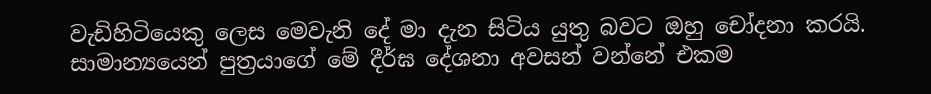වැඩිහිටියෙකු ලෙස මෙවැනි දේ මා දැන සිටිය යුතු බවට ඔහු චෝදනා කරයි. සාමාන්‍යයෙන් පුත්‍රයාගේ මේ දීර්ඝ දේශනා අවසන් වන්නේ එකම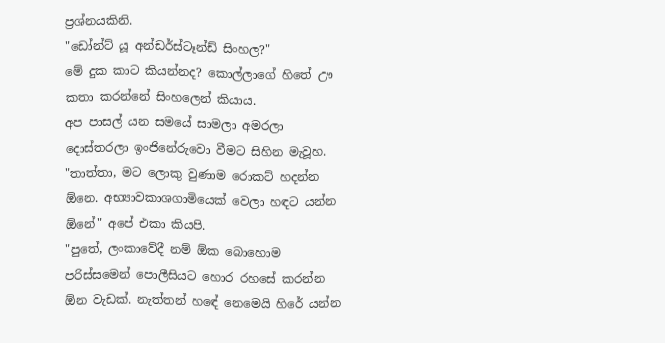ප්‍රශ්නයකිනි.
"ඩෝන්ට් යූ අන්ඩර්ස්ටෑන්ඩ් සිංහල?"
මේ දුක කාට කියන්නද? කොල්ලාගේ හිතේ ඌ කතා කරන්නේ සිංහලෙන් කියාය.
අප පාසල් යන සමයේ සාමලා අමරලා දොස්තරලා ඉංජිනේරුවො වීමට සිහින මැවූහ. "තාත්තා, මට ලොකු වුණාම රොකට් හදන්න ඕනෙ. අභ්‍යාවකාශගාමියෙක් වෙලා හඳට යන්න ඕනේ" අපේ එකා කියපි.
"පුතේ, ලංකාවේදී නම් ඕක බොහොම පරිස්සමෙන් පොලීසියට හොර රහසේ කරන්න ඕන වැඩක්. නැත්තන් හඳේ නෙමෙයි හිරේ යන්න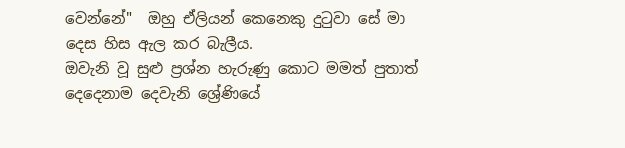වෙන්නේ"  ඔහු ඒලියන් කෙනෙකු දුටුවා සේ මා දෙස හිස ඇල කර බැලීය.
ඔවැනි වූ සුළු ප්‍රශ්න හැරුණු කොට මමත් පුතාත් දෙදෙනාම දෙවැනි ශ්‍රේණියේ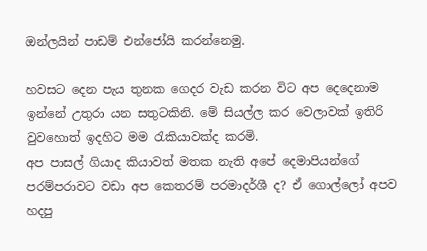ඔන්ලයින් පාඩම් එන්ජෝයි කරන්නෙමු.

හවසට දෙන පැය තුනක ගෙදර වැඩ කරන විට අප දෙදෙනාම ඉන්නේ උතුරා යන සතුටකිනි. මේ සියල්ල කර වෙලාවක් ඉතිරි වුවහොත් ඉදහිට මම රැකියාවක්ද කරමි.
අප පාසල් ගියාද කියාවත් මතක නැති අපේ දෙමාපියන්ගේ පරම්පරාවට වඩා අප කෙතරම් පරමාදර්ශී ද? ඒ ගොල්ලෝ අපව හදපු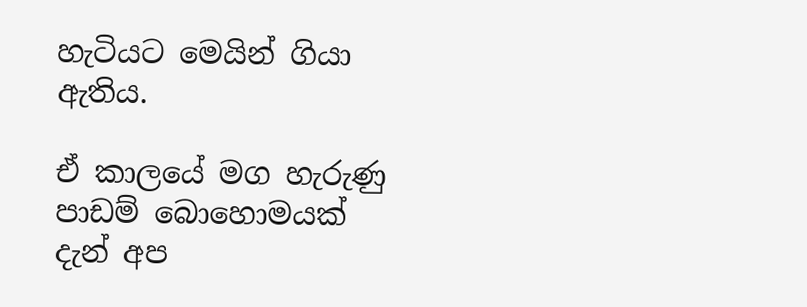හැටියට මෙයින් ගියා ඇතිය.

ඒ කාලයේ මග හැරුණු පාඩම් බොහොමයක් දැන් අප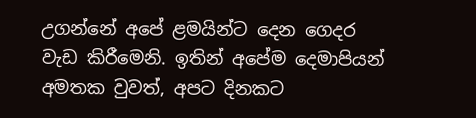උගන්නේ අපේ ළමයින්ට දෙන ගෙදර වැඩ කිරීමෙනි. ඉතින් අපේම දෙමාපියන් අමතක වුවත්, අපට දිනකට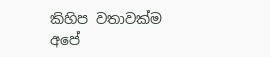කිහිප වතාවක්ම අපේ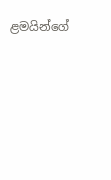ළමයින්ගේ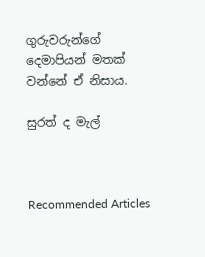ගුරුවරුන්ගේ දෙමාපියන් මතක් වන්නේ ඒ නිසාය.

සුරත් ද මැල්



Recommended Articles